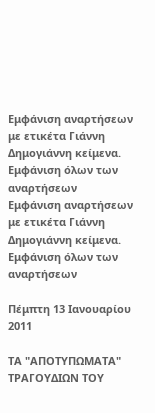Εμφάνιση αναρτήσεων με ετικέτα Γιάννη Δημογιάννη κείμενα. Εμφάνιση όλων των αναρτήσεων
Εμφάνιση αναρτήσεων με ετικέτα Γιάννη Δημογιάννη κείμενα. Εμφάνιση όλων των αναρτήσεων

Πέμπτη 13 Ιανουαρίου 2011

ΤΑ "ΑΠΟΤΥΠΩΜΑΤΑ" ΤΡΑΓΟΥΔΙΩΝ ΤΟΥ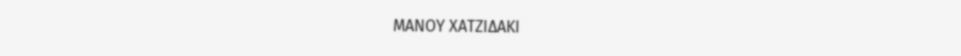ΜΑΝΟΥ ΧΑΤΖΙΔΑΚΙ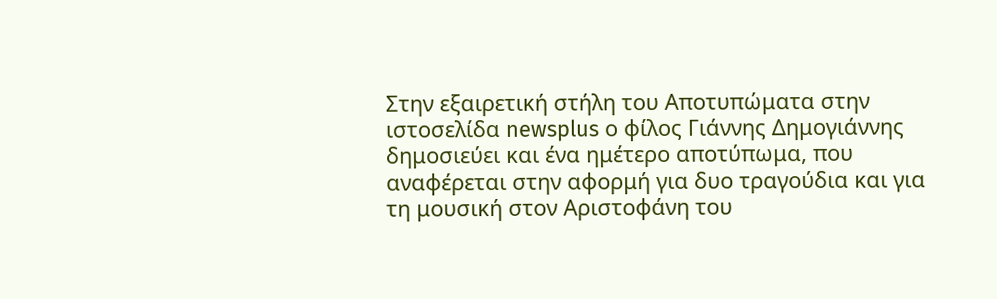Στην εξαιρετική στήλη του Αποτυπώματα στην ιστοσελίδα newsplus ο φίλος Γιάννης Δημογιάννης δημοσιεύει και ένα ημέτερο αποτύπωμα, που αναφέρεται στην αφορμή για δυο τραγούδια και για τη μουσική στον Αριστοφάνη του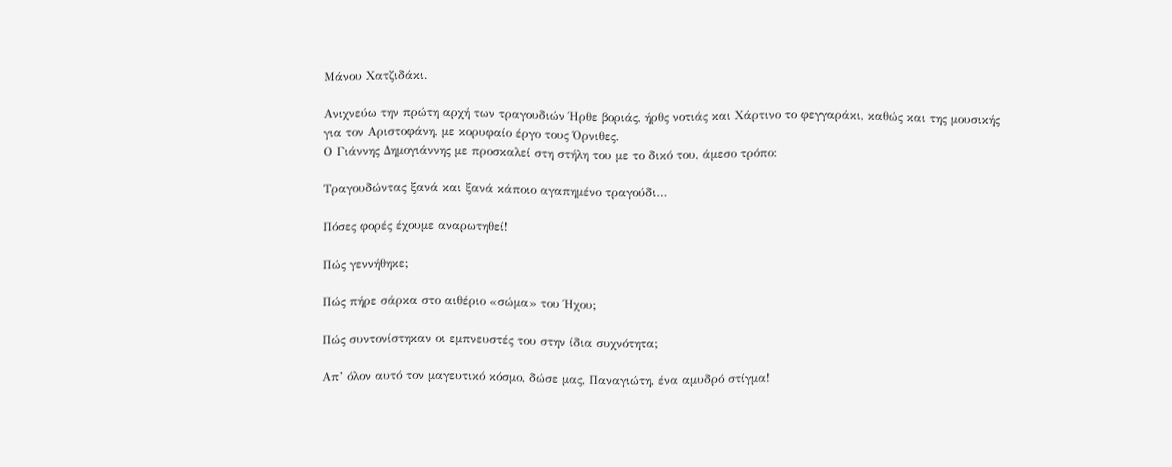Μάνου Χατζιδάκι.

Ανιχνεύω την πρώτη αρχή των τραγουδιών Ήρθε βοριάς, ήρθς νοτιάς και Χάρτινο το φεγγαράκι, καθώς και της μουσικής για τον Αριστοφάνη, με κορυφαίο έργο τους Όρνιθες.
Ο Γιάννης Δημογιάννης με προσκαλεί στη στήλη του με το δικό του, άμεσο τρόπο:

Τραγουδώντας ξανά και ξανά κάποιο αγαπημένο τραγούδι…

Πόσες φορές έχουμε αναρωτηθεί!

Πώς γεννήθηκε;

Πώς πήρε σάρκα στο αιθέριο «σώμα» του Ήχου;

Πώς συντονίστηκαν οι εμπνευστές του στην ίδια συχνότητα;

Απ’ όλον αυτό τον μαγευτικό κόσμο, δώσε μας, Παναγιώτη, ένα αμυδρό στίγμα!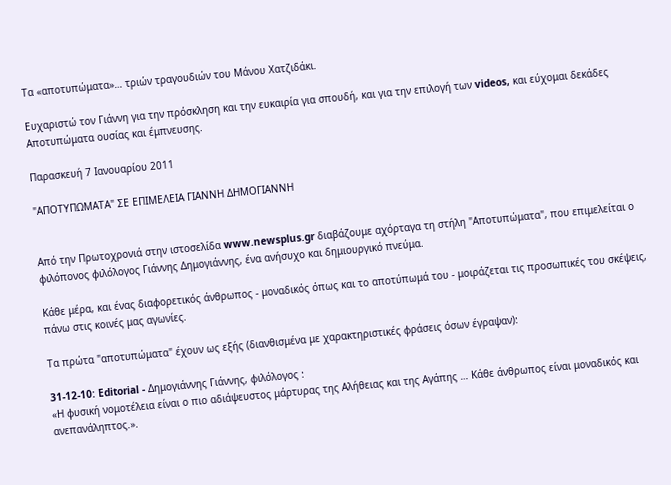Τα «αποτυπώματα»… τριών τραγουδιών του Μάνου Χατζιδάκι.

Ευχαριστώ τον Γιάννη για την πρόσκληση και την ευκαιρία για σπουδή, και για την επιλογή των videos, και εύχομαι δεκάδες Αποτυπώματα ουσίας και έμπνευσης.

Παρασκευή 7 Ιανουαρίου 2011

"ΑΠΟΤΥΠΩΜΑΤΑ" ΣΕ ΕΠΙΜΕΛΕΙΑ ΓΙΑΝΝΗ ΔΗΜΟΓΙΑΝΝΗ


Από την Πρωτοχρονιά στην ιστοσελίδα www.newsplus.gr διαβάζουμε αχόρταγα τη στήλη "Αποτυπώματα", που επιμελείται ο φιλόπονος φιλόλογος Γιάννης Δημογιάννης, ένα ανήσυχο και δημιουργικό πνεύμα.

Κάθε μέρα, και ένας διαφορετικός άνθρωπος - μοναδικός όπως και το αποτύπωμά του - μοιράζεται τις προσωπικές του σκέψεις, πάνω στις κοινές μας αγωνίες.

Τα πρώτα "αποτυπώματα" έχουν ως εξής (διανθισμένα με χαρακτηριστικές φράσεις όσων έγραψαν):

31-12-10: Editorial - Δημογιάννης Γιάννης, φιλόλογος :
«Η φυσική νομοτέλεια είναι ο πιο αδιάψευστος μάρτυρας της Αλήθειας και της Αγάπης … Κάθε άνθρωπος είναι μοναδικός και ανεπανάληπτος.».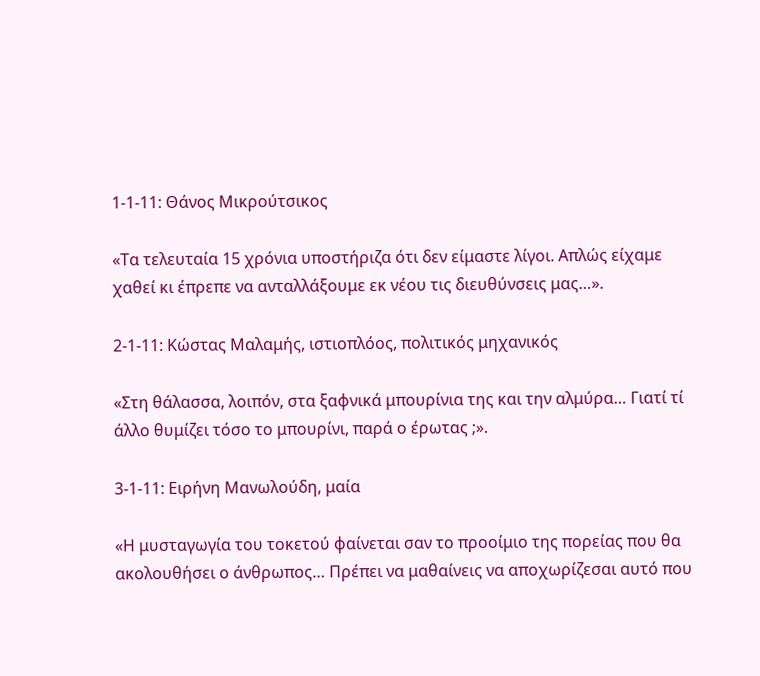1-1-11: Θάνος Μικρούτσικος

«Τα τελευταία 15 χρόνια υποστήριζα ότι δεν είμαστε λίγοι. Απλώς είχαμε χαθεί κι έπρεπε να ανταλλάξουμε εκ νέου τις διευθύνσεις μας…».

2-1-11: Κώστας Μαλαμής, ιστιοπλόος, πολιτικός μηχανικός

«Στη θάλασσα, λοιπόν, στα ξαφνικά μπουρίνια της και την αλμύρα… Γιατί τί άλλο θυμίζει τόσο το μπουρίνι, παρά ο έρωτας ;».

3-1-11: Ειρήνη Μανωλούδη, μαία

«Η μυσταγωγία του τοκετού φαίνεται σαν το προοίμιο της πορείας που θα ακολουθήσει ο άνθρωπος… Πρέπει να μαθαίνεις να αποχωρίζεσαι αυτό που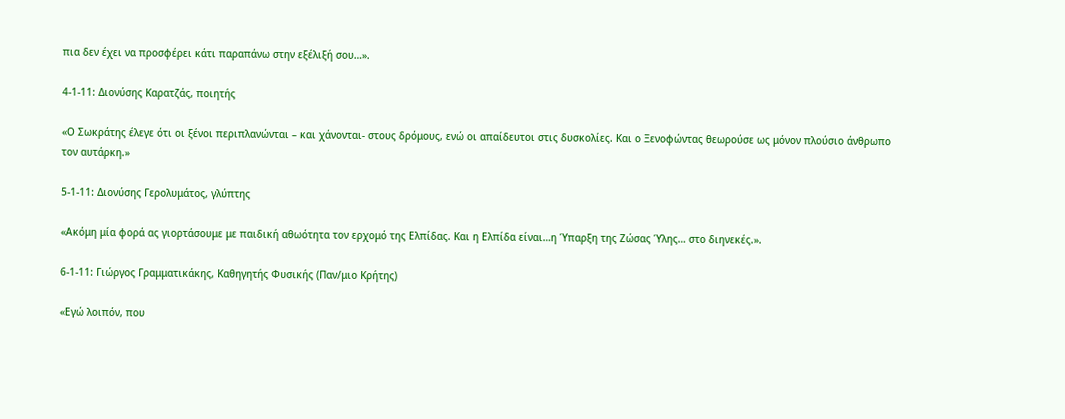πια δεν έχει να προσφέρει κάτι παραπάνω στην εξέλιξή σου…».

4-1-11: Διονύσης Καρατζάς, ποιητής

«Ο Σωκράτης έλεγε ότι οι ξένοι περιπλανώνται – και χάνονται- στους δρόμους, ενώ οι απαίδευτοι στις δυσκολίες. Και ο Ξενοφώντας θεωρούσε ως μόνον πλούσιο άνθρωπο τον αυτάρκη.»

5-1-11: Διονύσης Γερολυμάτος, γλύπτης

«Ακόμη μία φορά ας γιορτάσουμε με παιδική αθωότητα τον ερχομό της Ελπίδας. Και η Ελπίδα είναι…η Ύπαρξη της Ζώσας Ύλης… στο διηνεκές.».

6-1-11: Γιώργος Γραμματικάκης, Καθηγητής Φυσικής (Παν/μιο Κρήτης)

«Εγώ λοιπόν, που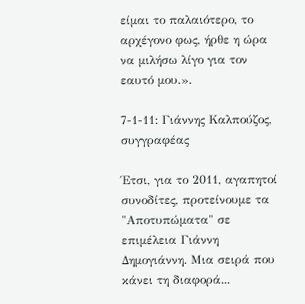είμαι το παλαιότερο, το αρχέγονο φως, ήρθε η ώρα να μιλήσω λίγο για τον εαυτό μου.».

7-1-11: Γιάννης Καλπούζος, συγγραφέας

Έτσι, για το 2011, αγαπητοί συνοδίτες, προτείνουμε τα "Αποτυπώματα" σε επιμέλεια Γιάννη Δημογιάννη. Μια σειρά που κάνει τη διαφορά...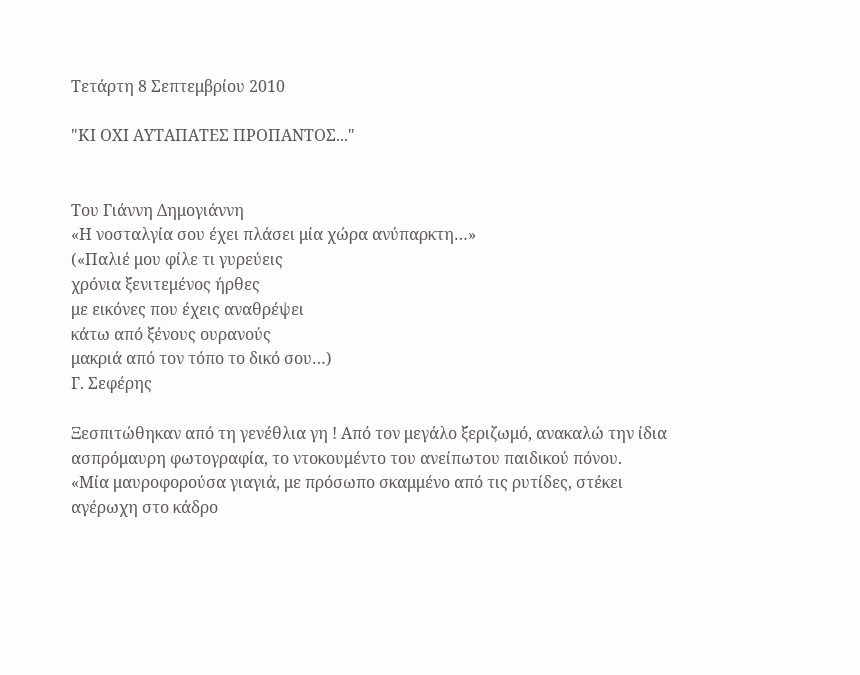Τετάρτη 8 Σεπτεμβρίου 2010

"ΚΙ ΟΧΙ ΑΥΤΑΠΑΤΕΣ ΠΡΟΠΑΝΤΟΣ..."


Του Γιάννη Δημογιάννη
«Η νοσταλγία σου έχει πλάσει μία χώρα ανύπαρκτη…»
(«Παλιέ μου φίλε τι γυρεύεις
χρόνια ξενιτεμένος ήρθες
με εικόνες που έχεις αναθρέψει
κάτω από ξένους ουρανούς
μακριά από τον τόπο το δικό σου…)
Γ. Σεφέρης

Ξεσπιτώθηκαν από τη γενέθλια γη ! Από τον μεγάλο ξεριζωμό, ανακαλώ την ίδια ασπρόμαυρη φωτογραφία, το ντοκουμέντο του ανείπωτου παιδικού πόνου.
«Μία μαυροφορούσα γιαγιά, με πρόσωπο σκαμμένο από τις ρυτίδες, στέκει αγέρωχη στο κάδρο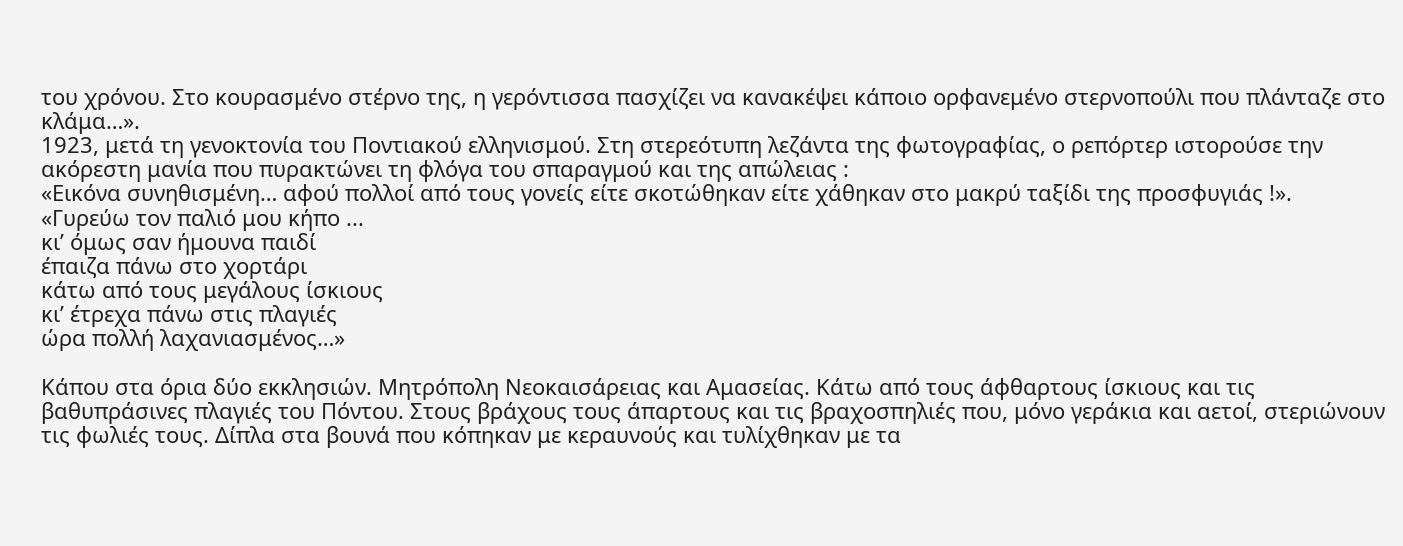του χρόνου. Στο κουρασμένο στέρνο της, η γερόντισσα πασχίζει να κανακέψει κάποιο ορφανεμένο στερνοπούλι που πλάνταζε στο κλάμα…».
1923, μετά τη γενοκτονία του Ποντιακού ελληνισμού. Στη στερεότυπη λεζάντα της φωτογραφίας, ο ρεπόρτερ ιστορούσε την ακόρεστη μανία που πυρακτώνει τη φλόγα του σπαραγμού και της απώλειας :
«Εικόνα συνηθισμένη… αφού πολλοί από τους γονείς είτε σκοτώθηκαν είτε χάθηκαν στο μακρύ ταξίδι της προσφυγιάς !».
«Γυρεύω τον παλιό μου κήπο ...
κι’ όμως σαν ήμουνα παιδί
έπαιζα πάνω στο χορτάρι
κάτω από τους μεγάλους ίσκιους
κι’ έτρεχα πάνω στις πλαγιές
ώρα πολλή λαχανιασμένος…»

Κάπου στα όρια δύο εκκλησιών. Μητρόπολη Νεοκαισάρειας και Αμασείας. Κάτω από τους άφθαρτους ίσκιους και τις βαθυπράσινες πλαγιές του Πόντου. Στους βράχους τους άπαρτους και τις βραχοσπηλιές που, μόνο γεράκια και αετοί, στεριώνουν τις φωλιές τους. Δίπλα στα βουνά που κόπηκαν με κεραυνούς και τυλίχθηκαν με τα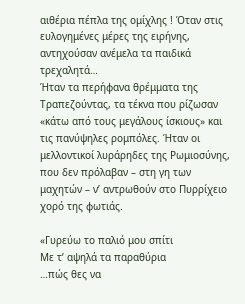αιθέρια πέπλα της ομίχλης ! Όταν στις ευλογημένες μέρες της ειρήνης, αντηχούσαν ανέμελα τα παιδικά τρεχαλητά…
Ήταν τα περήφανα θρέμματα της Τραπεζούντας, τα τέκνα που ρίζωσαν «κάτω από τους μεγάλους ίσκιους» και τις πανύψηλες ρομπόλες. Ήταν οι μελλοντικοί λυράρηδες της Ρωμιοσύνης, που δεν πρόλαβαν – στη γη των μαχητών – ν’ αντρωθούν στο Πυρρίχειο χορό της φωτιάς.

«Γυρεύω το παλιό μου σπίτι
Με τ’ αψηλά τα παραθύρια
…πώς θες να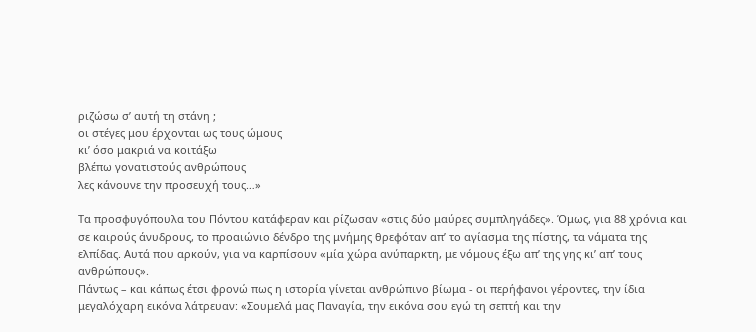ριζώσω σ’ αυτή τη στάνη ;
οι στέγες μου έρχονται ως τους ώμους
κι’ όσο μακριά να κοιτάξω
βλέπω γονατιστούς ανθρώπους
λες κάνουνε την προσευχή τους…»

Τα προσφυγόπουλα του Πόντου κατάφεραν και ρίζωσαν «στις δύο μαύρες συμπληγάδες». Όμως, για 88 χρόνια και σε καιρούς άνυδρους, το προαιώνιο δένδρο της μνήμης θρεφόταν απ’ το αγίασμα της πίστης, τα νάματα της ελπίδας. Αυτά που αρκούν, για να καρπίσουν «μία χώρα ανύπαρκτη, με νόμους έξω απ’ της γης κι’ απ’ τους ανθρώπους».
Πάντως – και κάπως έτσι φρονώ πως η ιστορία γίνεται ανθρώπινο βίωμα - οι περήφανοι γέροντες, την ίδια μεγαλόχαρη εικόνα λάτρευαν: «Σουμελά μας Παναγία, την εικόνα σου εγώ τη σεπτή και την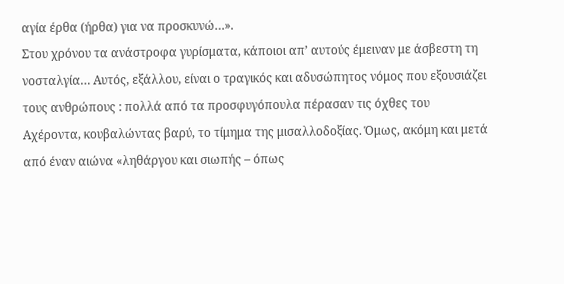αγία έρθα (ήρθα) για να προσκυνώ…».
Στου χρόνου τα ανάστροφα γυρίσματα, κάποιοι απ’ αυτούς έμειναν με άσβεστη τη νοσταλγία… Αυτός, εξάλλου, είναι ο τραγικός και αδυσώπητος νόμος που εξουσιάζει τους ανθρώπους : πολλά από τα προσφυγόπουλα πέρασαν τις όχθες του Αχέροντα, κουβαλώντας βαρύ, το τίμημα της μισαλλοδοξίας. Όμως, ακόμη και μετά από έναν αιώνα «ληθάργου και σιωπής – όπως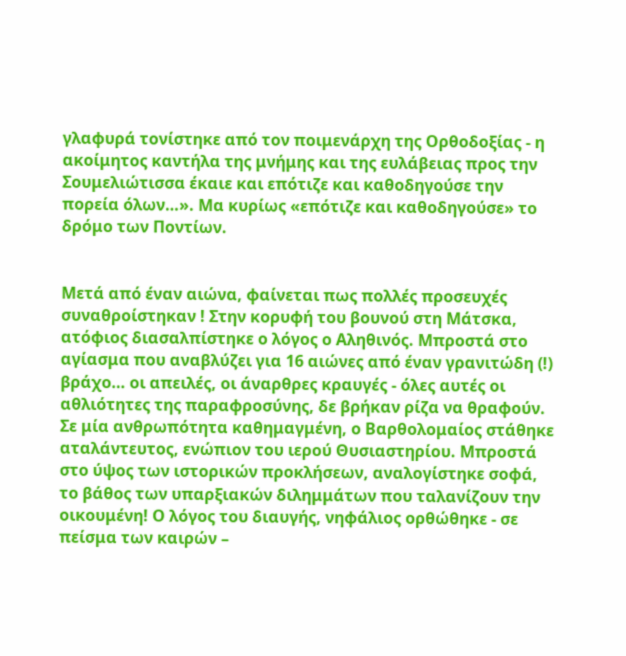γλαφυρά τονίστηκε από τον ποιμενάρχη της Ορθοδοξίας - η ακοίμητος καντήλα της μνήμης και της ευλάβειας προς την Σουμελιώτισσα έκαιε και επότιζε και καθοδηγούσε την πορεία όλων…». Μα κυρίως «επότιζε και καθοδηγούσε» το δρόμο των Ποντίων.


Μετά από έναν αιώνα, φαίνεται πως πολλές προσευχές συναθροίστηκαν ! Στην κορυφή του βουνού στη Μάτσκα, ατόφιος διασαλπίστηκε ο λόγος ο Αληθινός. Μπροστά στο αγίασμα που αναβλύζει για 16 αιώνες από έναν γρανιτώδη (!) βράχο… οι απειλές, οι άναρθρες κραυγές - όλες αυτές οι αθλιότητες της παραφροσύνης, δε βρήκαν ρίζα να θραφούν.
Σε μία ανθρωπότητα καθημαγμένη, ο Βαρθολομαίος στάθηκε αταλάντευτος, ενώπιον του ιερού Θυσιαστηρίου. Μπροστά στο ύψος των ιστορικών προκλήσεων, αναλογίστηκε σοφά, το βάθος των υπαρξιακών διλημμάτων που ταλανίζουν την οικουμένη! Ο λόγος του διαυγής, νηφάλιος ορθώθηκε - σε πείσμα των καιρών –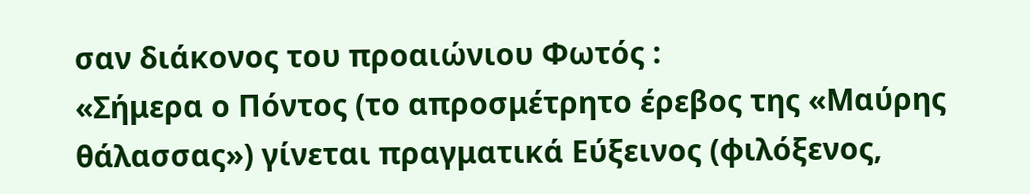σαν διάκονος του προαιώνιου Φωτός :
«Σήμερα ο Πόντος (το απροσμέτρητο έρεβος της «Μαύρης θάλασσας») γίνεται πραγματικά Εύξεινος (φιλόξενος,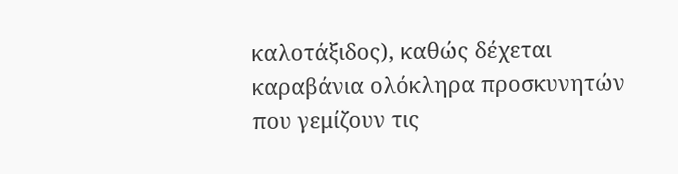καλοτάξιδος), καθώς δέχεται καραβάνια ολόκληρα προσκυνητών που γεμίζουν τις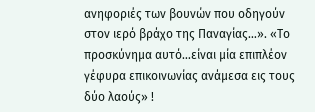ανηφοριές των βουνών που οδηγούν στον ιερό βράχο της Παναγίας…». «Το προσκύνημα αυτό…είναι μία επιπλέον γέφυρα επικοινωνίας ανάμεσα εις τους δύο λαούς» !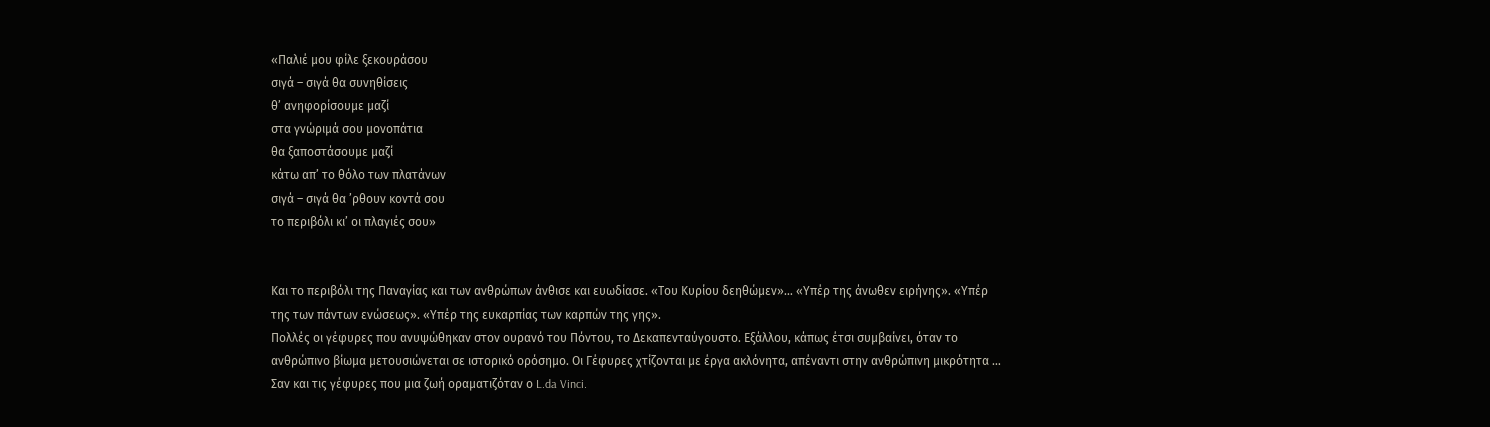«Παλιέ μου φίλε ξεκουράσου
σιγά – σιγά θα συνηθίσεις
θ’ ανηφορίσουμε μαζί
στα γνώριμά σου μονοπάτια
θα ξαποστάσουμε μαζί
κάτω απ’ το θόλο των πλατάνων
σιγά – σιγά θα ’ρθουν κοντά σου
το περιβόλι κι’ οι πλαγιές σου»


Και το περιβόλι της Παναγίας και των ανθρώπων άνθισε και ευωδίασε. «Του Κυρίου δεηθώμεν»… «Υπέρ της άνωθεν ειρήνης». «Υπέρ της των πάντων ενώσεως». «Υπέρ της ευκαρπίας των καρπών της γης».
Πολλές οι γέφυρες που ανυψώθηκαν στον ουρανό του Πόντου, το Δεκαπενταύγουστο. Εξάλλου, κάπως έτσι συμβαίνει, όταν το ανθρώπινο βίωμα μετουσιώνεται σε ιστορικό ορόσημο. Οι Γέφυρες χτίζονται με έργα ακλόνητα, απέναντι στην ανθρώπινη μικρότητα … Σαν και τις γέφυρες που μια ζωή οραματιζόταν ο L.da Vinci.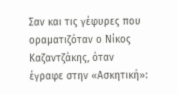Σαν και τις γέφυρες που οραματιζόταν ο Νίκος Καζαντζάκης, όταν έγραφε στην «Ασκητική»: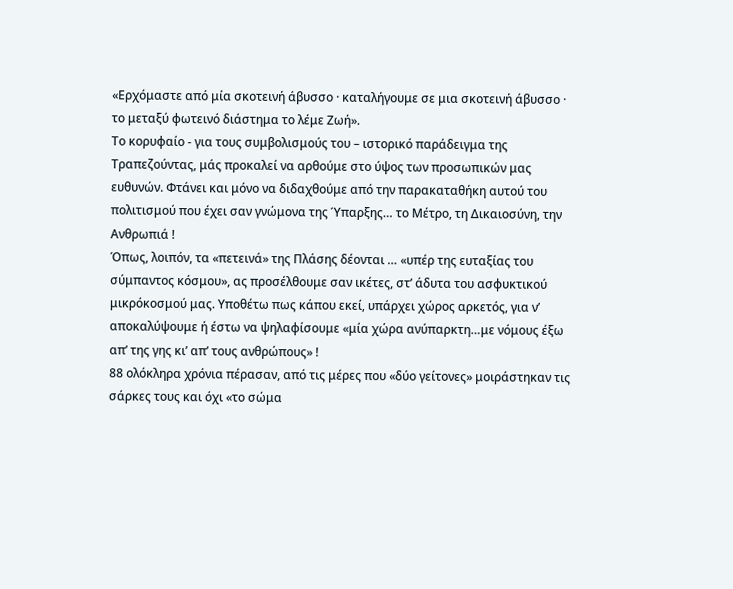«Ερχόμαστε από μία σκοτεινή άβυσσο · καταλήγουμε σε μια σκοτεινή άβυσσο · το μεταξύ φωτεινό διάστημα το λέμε Ζωή».
Το κορυφαίο - για τους συμβολισμούς του – ιστορικό παράδειγμα της Τραπεζούντας, μάς προκαλεί να αρθούμε στο ύψος των προσωπικών μας ευθυνών. Φτάνει και μόνο να διδαχθούμε από την παρακαταθήκη αυτού του πολιτισμού που έχει σαν γνώμονα της Ύπαρξης… το Μέτρο, τη Δικαιοσύνη, την Ανθρωπιά !
Όπως, λοιπόν, τα «πετεινά» της Πλάσης δέονται … «υπέρ της ευταξίας του σύμπαντος κόσμου», ας προσέλθουμε σαν ικέτες, στ’ άδυτα του ασφυκτικού μικρόκοσμού μας. Υποθέτω πως κάπου εκεί, υπάρχει χώρος αρκετός, για ν’ αποκαλύψουμε ή έστω να ψηλαφίσουμε «μία χώρα ανύπαρκτη…με νόμους έξω απ’ της γης κι’ απ’ τους ανθρώπους» !
88 ολόκληρα χρόνια πέρασαν, από τις μέρες που «δύο γείτονες» μοιράστηκαν τις σάρκες τους και όχι «το σώμα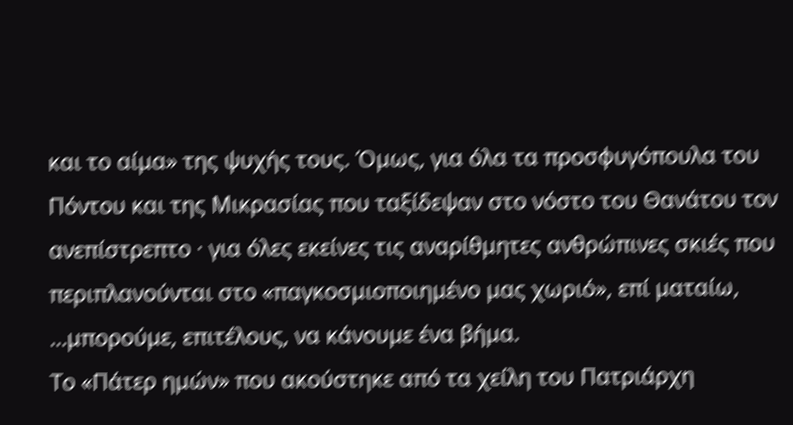και το αίμα» της ψυχής τους. Όμως, για όλα τα προσφυγόπουλα του Πόντου και της Μικρασίας που ταξίδεψαν στο νόστο του Θανάτου τον ανεπίστρεπτο · για όλες εκείνες τις αναρίθμητες ανθρώπινες σκιές που περιπλανούνται στο «παγκοσμιοποιημένο μας χωριό», επί ματαίω, …μπορούμε, επιτέλους, να κάνουμε ένα βήμα.
Το «Πάτερ ημών» που ακούστηκε από τα χείλη του Πατριάρχη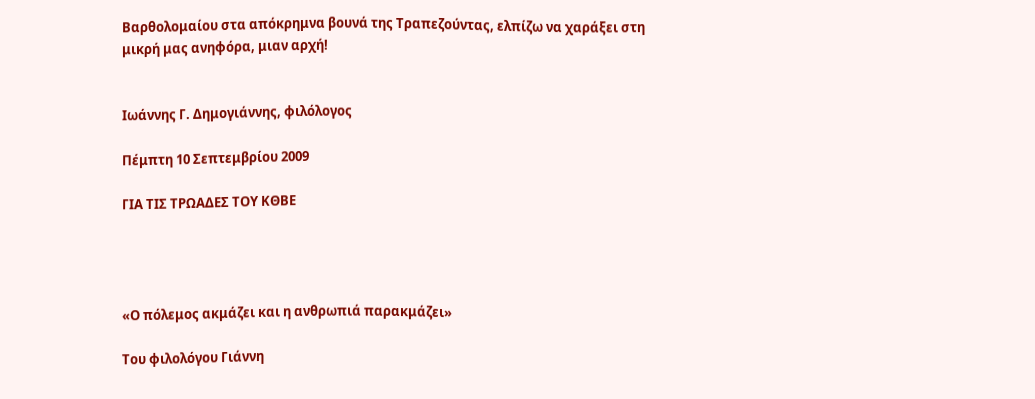Βαρθολομαίου στα απόκρημνα βουνά της Τραπεζούντας, ελπίζω να χαράξει στη μικρή μας ανηφόρα, μιαν αρχή!


Ιωάννης Γ. Δημογιάννης, φιλόλογος

Πέμπτη 10 Σεπτεμβρίου 2009

ΓΙΑ ΤΙΣ ΤΡΩΑΔΕΣ ΤΟΥ ΚΘΒΕ




«Ο πόλεμος ακμάζει και η ανθρωπιά παρακμάζει»

Του φιλολόγου Γιάννη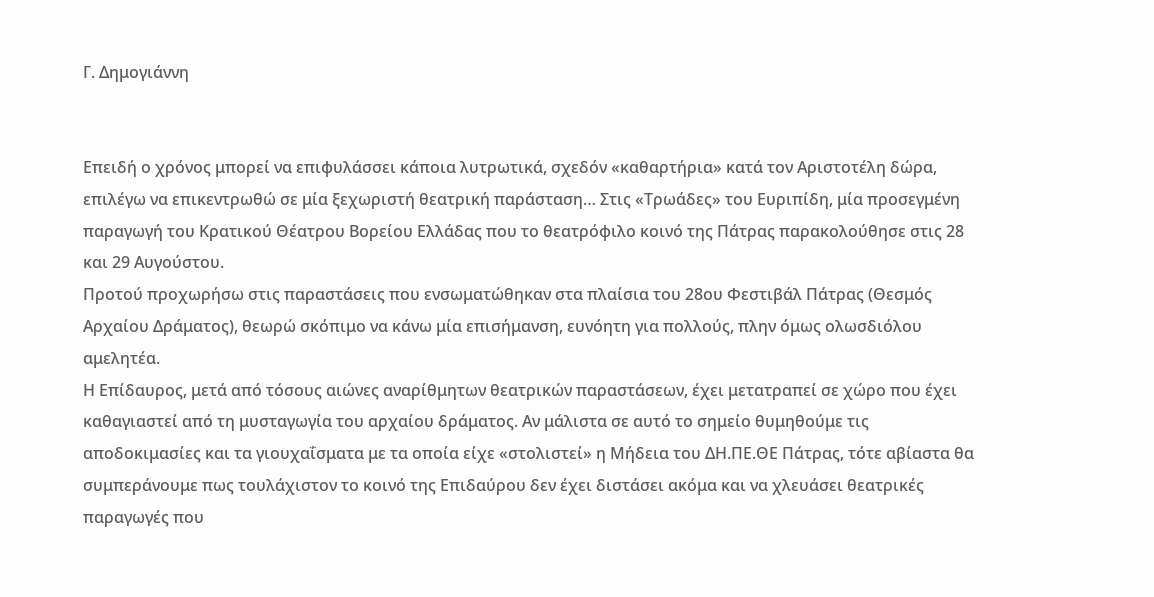Γ. Δημογιάννη


Επειδή ο χρόνος μπορεί να επιφυλάσσει κάποια λυτρωτικά, σχεδόν «καθαρτήρια» κατά τον Αριστοτέλη δώρα, επιλέγω να επικεντρωθώ σε μία ξεχωριστή θεατρική παράσταση… Στις «Τρωάδες» του Ευριπίδη, μία προσεγμένη παραγωγή του Κρατικού Θέατρου Βορείου Ελλάδας που το θεατρόφιλο κοινό της Πάτρας παρακολούθησε στις 28 και 29 Αυγούστου.
Προτού προχωρήσω στις παραστάσεις που ενσωματώθηκαν στα πλαίσια του 28ου Φεστιβάλ Πάτρας (Θεσμός Αρχαίου Δράματος), θεωρώ σκόπιμο να κάνω μία επισήμανση, ευνόητη για πολλούς, πλην όμως ολωσδιόλου αμελητέα.
Η Επίδαυρος, μετά από τόσους αιώνες αναρίθμητων θεατρικών παραστάσεων, έχει μετατραπεί σε χώρο που έχει καθαγιαστεί από τη μυσταγωγία του αρχαίου δράματος. Αν μάλιστα σε αυτό το σημείο θυμηθούμε τις αποδοκιμασίες και τα γιουχαΐσματα με τα οποία είχε «στολιστεί» η Μήδεια του ΔΗ.ΠΕ.ΘΕ Πάτρας, τότε αβίαστα θα συμπεράνουμε πως τουλάχιστον το κοινό της Επιδαύρου δεν έχει διστάσει ακόμα και να χλευάσει θεατρικές παραγωγές που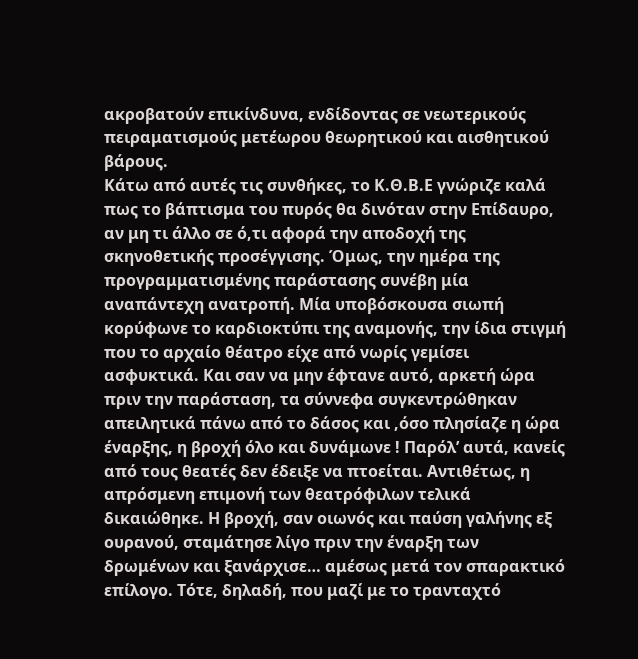ακροβατούν επικίνδυνα, ενδίδοντας σε νεωτερικούς πειραματισμούς μετέωρου θεωρητικού και αισθητικού βάρους.
Κάτω από αυτές τις συνθήκες, το Κ.Θ.Β.Ε γνώριζε καλά πως το βάπτισμα του πυρός θα δινόταν στην Επίδαυρο, αν μη τι άλλο σε ό,τι αφορά την αποδοχή της σκηνοθετικής προσέγγισης. Όμως, την ημέρα της προγραμματισμένης παράστασης συνέβη μία αναπάντεχη ανατροπή. Μία υποβόσκουσα σιωπή κορύφωνε το καρδιοκτύπι της αναμονής, την ίδια στιγμή που το αρχαίο θέατρο είχε από νωρίς γεμίσει ασφυκτικά. Και σαν να μην έφτανε αυτό, αρκετή ώρα πριν την παράσταση, τα σύννεφα συγκεντρώθηκαν απειλητικά πάνω από το δάσος και ,όσο πλησίαζε η ώρα έναρξης, η βροχή όλο και δυνάμωνε ! Παρόλ’ αυτά, κανείς από τους θεατές δεν έδειξε να πτοείται. Αντιθέτως, η απρόσμενη επιμονή των θεατρόφιλων τελικά δικαιώθηκε. Η βροχή, σαν οιωνός και παύση γαλήνης εξ ουρανού, σταμάτησε λίγο πριν την έναρξη των δρωμένων και ξανάρχισε… αμέσως μετά τον σπαρακτικό επίλογο. Τότε, δηλαδή, που μαζί με το τρανταχτό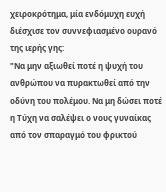χειροκρότημα, μία ενδόμυχη ευχή διέσχισε τον συννεφιασμένο ουρανό της ιερής γης:
"Να μην αξιωθεί ποτέ η ψυχή του ανθρώπου να πυρακτωθεί από την οδύνη του πολέμου. Να μη δώσει ποτέ η Τύχη να σαλέψει ο νους γυναίκας από τον σπαραγμό του φρικτού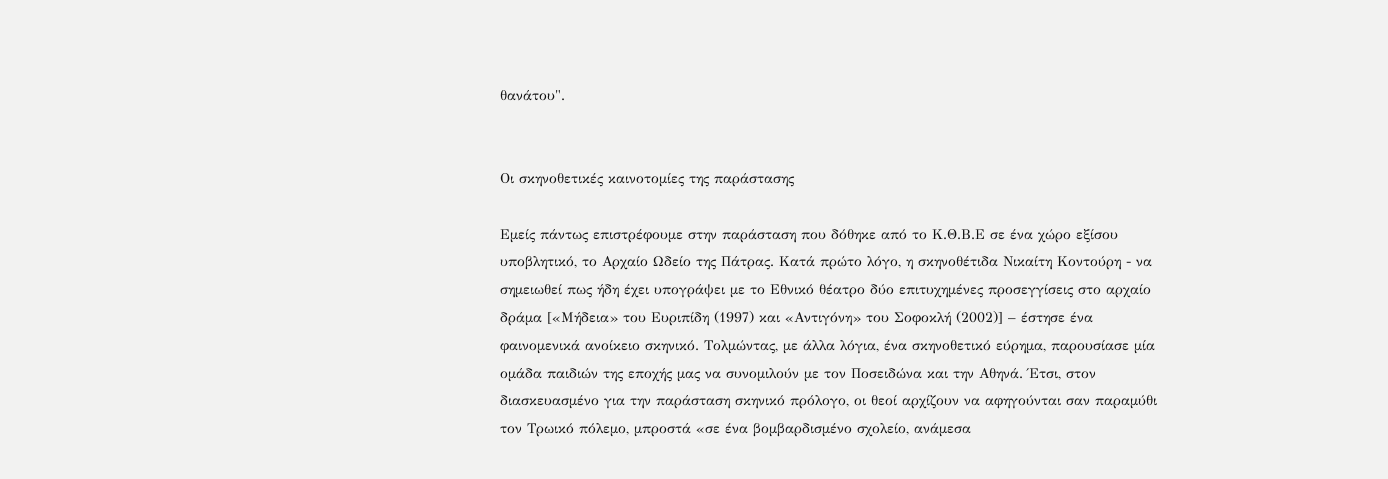θανάτου".


Οι σκηνοθετικές καινοτομίες της παράστασης

Εμείς πάντως επιστρέφουμε στην παράσταση που δόθηκε από το Κ.Θ.Β.Ε σε ένα χώρο εξίσου υποβλητικό, το Αρχαίο Ωδείο της Πάτρας. Κατά πρώτο λόγο, η σκηνοθέτιδα Νικαίτη Κοντούρη - να σημειωθεί πως ήδη έχει υπογράψει με το Εθνικό θέατρο δύο επιτυχημένες προσεγγίσεις στο αρχαίο δράμα [«Μήδεια» του Ευριπίδη (1997) και «Αντιγόνη» του Σοφοκλή (2002)] – έστησε ένα φαινομενικά ανοίκειο σκηνικό. Τολμώντας, με άλλα λόγια, ένα σκηνοθετικό εύρημα, παρουσίασε μία ομάδα παιδιών της εποχής μας να συνομιλούν με τον Ποσειδώνα και την Αθηνά. Έτσι, στον διασκευασμένο για την παράσταση σκηνικό πρόλογο, οι θεοί αρχίζουν να αφηγούνται σαν παραμύθι τον Τρωικό πόλεμο, μπροστά «σε ένα βομβαρδισμένο σχολείο, ανάμεσα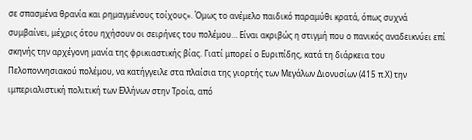σε σπασμένα θρανία και ρημαγμένους τοίχους». Όμως το ανέμελο παιδικό παραμύθι κρατά, όπως συχνά συμβαίνει, μέχρις ότου ηχήσουν οι σειρήνες του πολέμου… Είναι ακριβώς η στιγμή που ο πανικός αναδεικνύει επί σκηνής την αρχέγονη μανία της φρικιαστικής βίας. Γιατί μπορεί ο Ευριπίδης, κατά τη διάρκεια του Πελοποννησιακού πολέμου, να κατήγγειλε στα πλαίσια της γιορτής των Μεγάλων Διονυσίων (415 π.Χ) την ιμπεριαλιστική πολιτική των Ελλήνων στην Τροία, από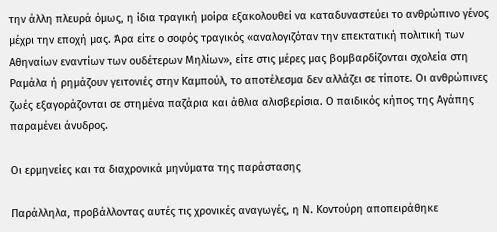την άλλη πλευρά όμως, η ίδια τραγική μοίρα εξακολουθεί να καταδυναστεύει το ανθρώπινο γένος μέχρι την εποχή μας. Άρα είτε ο σοφός τραγικός «αναλογιζόταν την επεκτατική πολιτική των Αθηναίων εναντίων των ουδέτερων Μηλίων», είτε στις μέρες μας βομβαρδίζονται σχολεία στη Ραμάλα ή ρημάζουν γειτονιές στην Καμπούλ, το αποτέλεσμα δεν αλλάζει σε τίποτε. Οι ανθρώπινες ζωές εξαγοράζονται σε στημένα παζάρια και άθλια αλισβερίσια. Ο παιδικός κήπος της Αγάπης παραμένει άνυδρος.

Οι ερμηνείες και τα διαχρονικά μηνύματα της παράστασης

Παράλληλα, προβάλλοντας αυτές τις χρονικές αναγωγές, η Ν. Κοντούρη αποπειράθηκε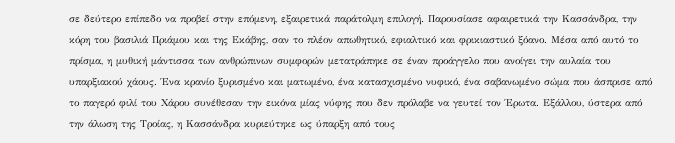σε δεύτερο επίπεδο να προβεί στην επόμενη, εξαιρετικά παράτολμη επιλογή. Παρουσίασε αφαιρετικά την Κασσάνδρα, την κόρη του βασιλιά Πριάμου και της Εκάβης, σαν το πλέον απωθητικό, εφιαλτικό και φρικιαστικό ξόανο. Μέσα από αυτό το πρίσμα, η μυθική μάντισσα των ανθρώπινων συμφορών μετατράπηκε σε έναν προάγγελο που ανοίγει την αυλαία του υπαρξιακού χάους. Ένα κρανίο ξυρισμένο και ματωμένο, ένα κατασχισμένο νυφικό, ένα σαβανωμένο σώμα που άσπρισε από το παγερό φιλί του Χάρου συνέθεσαν την εικόνα μίας νύφης που δεν πρόλαβε να γευτεί τον Έρωτα. Εξάλλου, ύστερα από την άλωση της Τροίας, η Κασσάνδρα κυριεύτηκε ως ύπαρξη από τους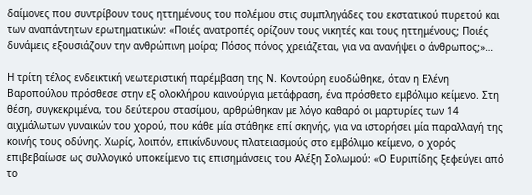δαίμονες που συντρίβουν τους ηττημένους του πολέμου στις συμπληγάδες του εκστατικού πυρετού και των αναπάντητων ερωτηματικών: «Ποιές ανατροπές ορίζουν τους νικητές και τους ηττημένους; Ποιές δυνάμεις εξουσιάζουν την ανθρώπινη μοίρα; Πόσος πόνος χρειάζεται, για να ανανήψει ο άνθρωπος;»…

Η τρίτη τέλος ενδεικτική νεωτεριστική παρέμβαση της Ν. Κοντούρη ευοδώθηκε, όταν η Ελένη Βαροπούλου πρόσθεσε στην εξ ολοκλήρου καινούργια μετάφραση, ένα πρόσθετο εμβόλιμο κείμενο. Στη θέση, συγκεκριμένα, του δεύτερου στασίμου, αρθρώθηκαν με λόγο καθαρό οι μαρτυρίες των 14 αιχμάλωτων γυναικών του χορού, που κάθε μία στάθηκε επί σκηνής, για να ιστορήσει μία παραλλαγή της κοινής τους οδύνης. Χωρίς, λοιπόν, επικίνδυνους πλατειασμούς στο εμβόλιμο κείμενο, ο χορός επιβεβαίωσε ως συλλογικό υποκείμενο τις επισημάνσεις του Αλέξη Σολωμού: «Ο Ευριπίδης ξεφεύγει από το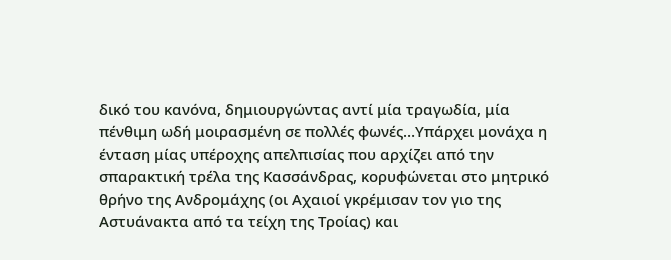δικό του κανόνα, δημιουργώντας αντί μία τραγωδία, μία πένθιμη ωδή μοιρασμένη σε πολλές φωνές…Υπάρχει μονάχα η ένταση μίας υπέροχης απελπισίας που αρχίζει από την σπαρακτική τρέλα της Κασσάνδρας, κορυφώνεται στο μητρικό θρήνο της Ανδρομάχης (οι Αχαιοί γκρέμισαν τον γιο της Αστυάνακτα από τα τείχη της Τροίας) και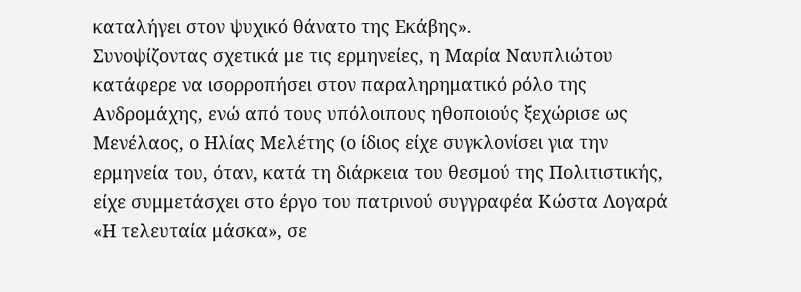καταλήγει στον ψυχικό θάνατο της Εκάβης».
Συνοψίζοντας σχετικά με τις ερμηνείες, η Μαρία Ναυπλιώτου κατάφερε να ισορροπήσει στον παραληρηματικό ρόλο της Ανδρομάχης, ενώ από τους υπόλοιπους ηθοποιούς ξεχώρισε ως Μενέλαος, ο Ηλίας Μελέτης (ο ίδιος είχε συγκλονίσει για την ερμηνεία του, όταν, κατά τη διάρκεια του θεσμού της Πολιτιστικής, είχε συμμετάσχει στο έργο του πατρινού συγγραφέα Κώστα Λογαρά «Η τελευταία μάσκα», σε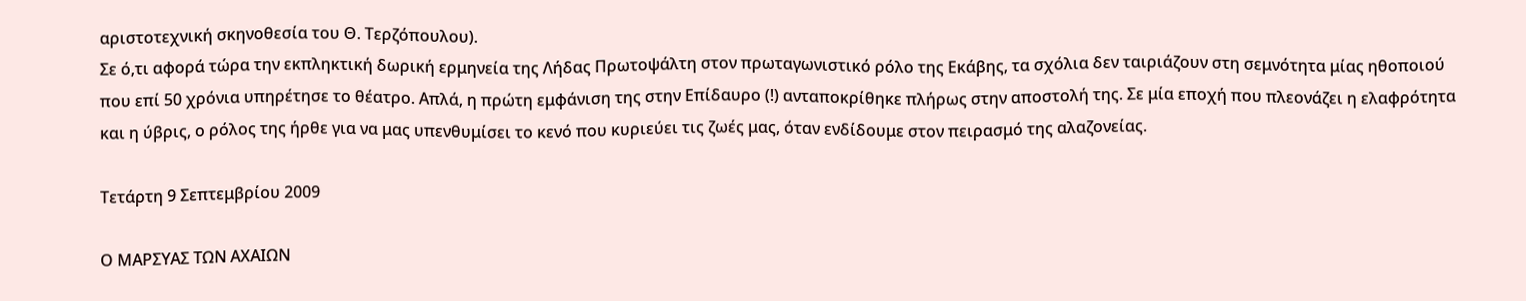αριστοτεχνική σκηνοθεσία του Θ. Τερζόπουλου).
Σε ό,τι αφορά τώρα την εκπληκτική δωρική ερμηνεία της Λήδας Πρωτοψάλτη στον πρωταγωνιστικό ρόλο της Εκάβης, τα σχόλια δεν ταιριάζουν στη σεμνότητα μίας ηθοποιού που επί 50 χρόνια υπηρέτησε το θέατρο. Απλά, η πρώτη εμφάνιση της στην Επίδαυρο (!) ανταποκρίθηκε πλήρως στην αποστολή της. Σε μία εποχή που πλεονάζει η ελαφρότητα και η ύβρις, ο ρόλος της ήρθε για να μας υπενθυμίσει το κενό που κυριεύει τις ζωές μας, όταν ενδίδουμε στον πειρασμό της αλαζονείας.

Τετάρτη 9 Σεπτεμβρίου 2009

Ο ΜΑΡΣΥΑΣ ΤΩΝ ΑΧΑΙΩΝ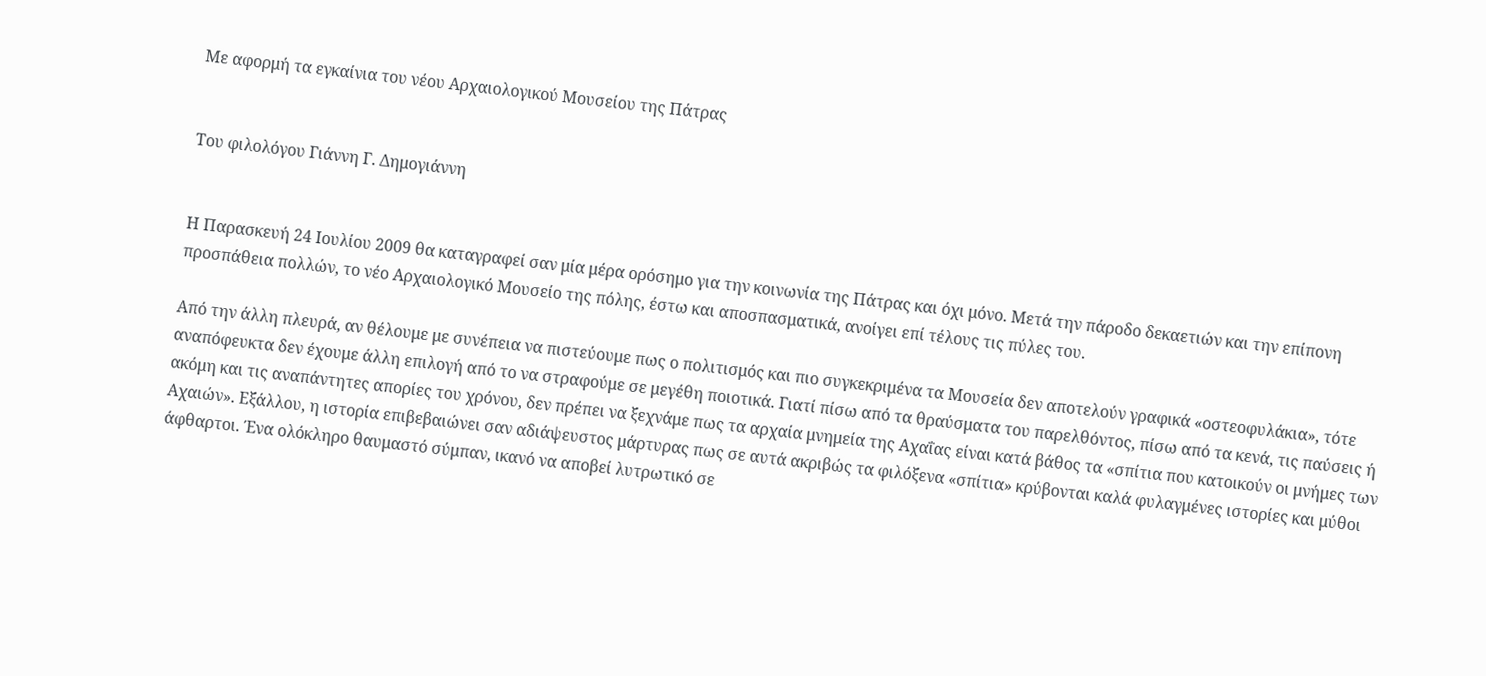Με αφορμή τα εγκαίνια του νέου Αρχαιολογικού Μουσείου της Πάτρας


Του φιλολόγου Γιάννη Γ. Δημογιάννη


Η Παρασκευή 24 Ιουλίου 2009 θα καταγραφεί σαν μία μέρα ορόσημο για την κοινωνία της Πάτρας και όχι μόνο. Μετά την πάροδο δεκαετιών και την επίπονη προσπάθεια πολλών, το νέο Αρχαιολογικό Μουσείο της πόλης, έστω και αποσπασματικά, ανοίγει επί τέλους τις πύλες του.

Από την άλλη πλευρά, αν θέλουμε με συνέπεια να πιστεύουμε πως ο πολιτισμός και πιο συγκεκριμένα τα Μουσεία δεν αποτελούν γραφικά «οστεοφυλάκια», τότε αναπόφευκτα δεν έχουμε άλλη επιλογή από το να στραφούμε σε μεγέθη ποιοτικά. Γιατί πίσω από τα θραύσματα του παρελθόντος, πίσω από τα κενά, τις παύσεις ή ακόμη και τις αναπάντητες απορίες του χρόνου, δεν πρέπει να ξεχνάμε πως τα αρχαία μνημεία της Αχαΐας είναι κατά βάθος τα «σπίτια που κατοικούν οι μνήμες των Αχαιών». Εξάλλου, η ιστορία επιβεβαιώνει σαν αδιάψευστος μάρτυρας πως σε αυτά ακριβώς τα φιλόξενα «σπίτια» κρύβονται καλά φυλαγμένες ιστορίες και μύθοι άφθαρτοι. Ένα ολόκληρο θαυμαστό σύμπαν, ικανό να αποβεί λυτρωτικό σε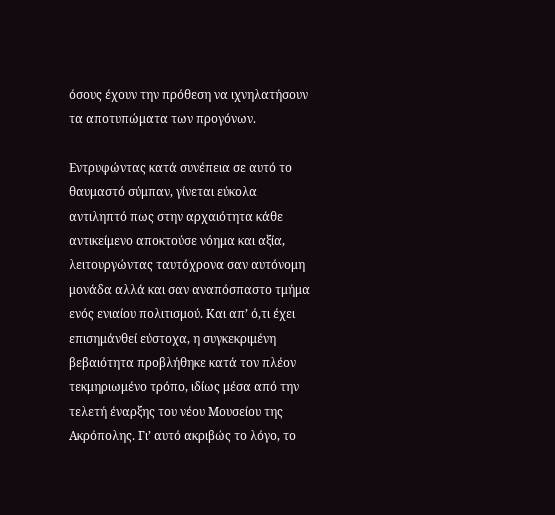όσους έχουν την πρόθεση να ιχνηλατήσουν τα αποτυπώματα των προγόνων.

Εντρυφώντας κατά συνέπεια σε αυτό το θαυμαστό σύμπαν, γίνεται εύκολα αντιληπτό πως στην αρχαιότητα κάθε αντικείμενο αποκτούσε νόημα και αξία, λειτουργώντας ταυτόχρονα σαν αυτόνομη μονάδα αλλά και σαν αναπόσπαστο τμήμα ενός ενιαίου πολιτισμού. Και απ’ ό,τι έχει επισημάνθεί εύστοχα, η συγκεκριμένη βεβαιότητα προβλήθηκε κατά τον πλέον τεκμηριωμένο τρόπο, ιδίως μέσα από την τελετή έναρξης του νέου Μουσείου της Ακρόπολης. Γι’ αυτό ακριβώς το λόγο, το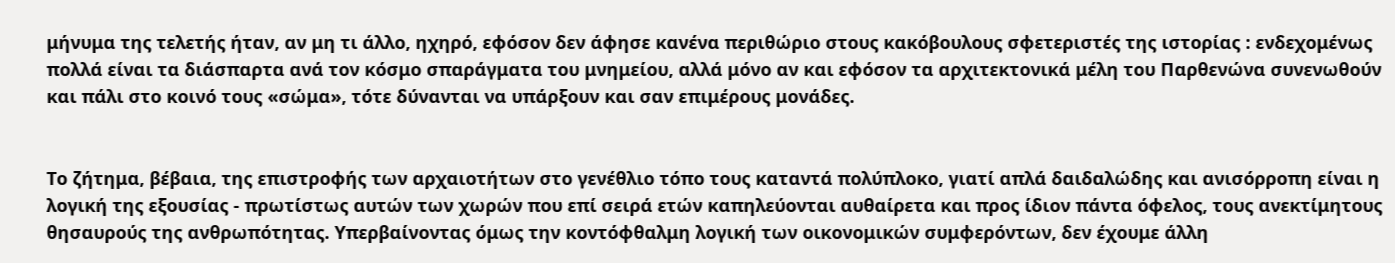μήνυμα της τελετής ήταν, αν μη τι άλλο, ηχηρό, εφόσον δεν άφησε κανένα περιθώριο στους κακόβουλους σφετεριστές της ιστορίας : ενδεχομένως πολλά είναι τα διάσπαρτα ανά τον κόσμο σπαράγματα του μνημείου, αλλά μόνο αν και εφόσον τα αρχιτεκτονικά μέλη του Παρθενώνα συνενωθούν και πάλι στο κοινό τους «σώμα», τότε δύνανται να υπάρξουν και σαν επιμέρους μονάδες.


Το ζήτημα, βέβαια, της επιστροφής των αρχαιοτήτων στο γενέθλιο τόπο τους καταντά πολύπλοκο, γιατί απλά δαιδαλώδης και ανισόρροπη είναι η λογική της εξουσίας - πρωτίστως αυτών των χωρών που επί σειρά ετών καπηλεύονται αυθαίρετα και προς ίδιον πάντα όφελος, τους ανεκτίμητους θησαυρούς της ανθρωπότητας. Υπερβαίνοντας όμως την κοντόφθαλμη λογική των οικονομικών συμφερόντων, δεν έχουμε άλλη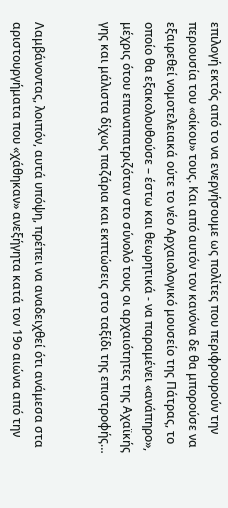επιλογή εκτός από το να ενεργήσουμε ως πολίτες που περιφρουρούν την περιουσία του «οίκου» τους. Και από αυτόν τον κανόνα δε θα μπορούσε να εξαιρεθεί νομοτελειακά ούτε το νέο Αρχαιολογικό μουσείο της Πάτρας, το οποίο θα εξακολουθούσε – έστω και θεωρητικά - να παραμένει «ανάπηρο», μέχρις ότου επαναπατριζόταν στο σύνολό τους οι αρχαιότητες της Αχαϊκής γης και μάλιστα δίχως παζάρια και εκπτώσεις στο ταξίδι της επιστροφής…


Λαμβάνοντας, λοιπόν, αυτά υπόψη, πρέπει να αναδειχθεί ότι ανάμεσα στα αριστουργήματα που «χάθηκαν» ανεξήγητα κατά τον 19ο αιώνα από την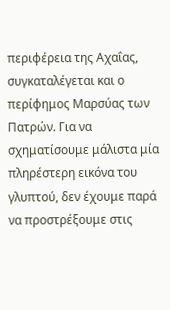περιφέρεια της Αχαΐας, συγκαταλέγεται και ο περίφημος Μαρσύας των Πατρών. Για να σχηματίσουμε μάλιστα μία πληρέστερη εικόνα του γλυπτού, δεν έχουμε παρά να προστρέξουμε στις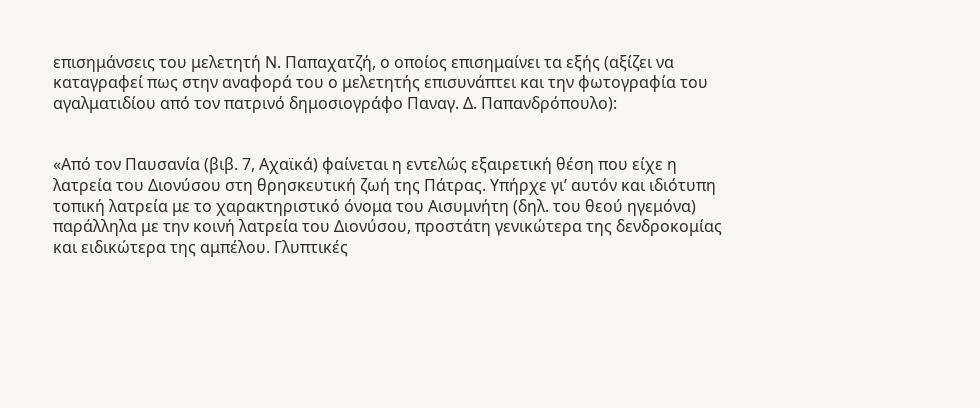επισημάνσεις του μελετητή Ν. Παπαχατζή, ο οποίος επισημαίνει τα εξής (αξίζει να καταγραφεί πως στην αναφορά του ο μελετητής επισυνάπτει και την φωτογραφία του αγαλματιδίου από τον πατρινό δημοσιογράφο Παναγ. Δ. Παπανδρόπουλο):


«Από τον Παυσανία (βιβ. 7, Αχαϊκά) φαίνεται η εντελώς εξαιρετική θέση που είχε η λατρεία του Διονύσου στη θρησκευτική ζωή της Πάτρας. Υπήρχε γι’ αυτόν και ιδιότυπη τοπική λατρεία με το χαρακτηριστικό όνομα του Αισυμνήτη (δηλ. του θεού ηγεμόνα) παράλληλα με την κοινή λατρεία του Διονύσου, προστάτη γενικώτερα της δενδροκομίας και ειδικώτερα της αμπέλου. Γλυπτικές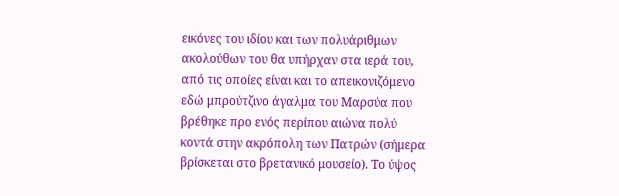εικόνες του ιδίου και των πολυάριθμων ακολούθων του θα υπήρχαν στα ιερά του, από τις οποίες είναι και το απεικονιζόμενο εδώ μπρούτζινο άγαλμα του Μαρσύα που βρέθηκε προ ενός περίπου αιώνα πολύ κοντά στην ακρόπολη των Πατρών (σήμερα βρίσκεται στο βρετανικό μουσείο). Το ύψος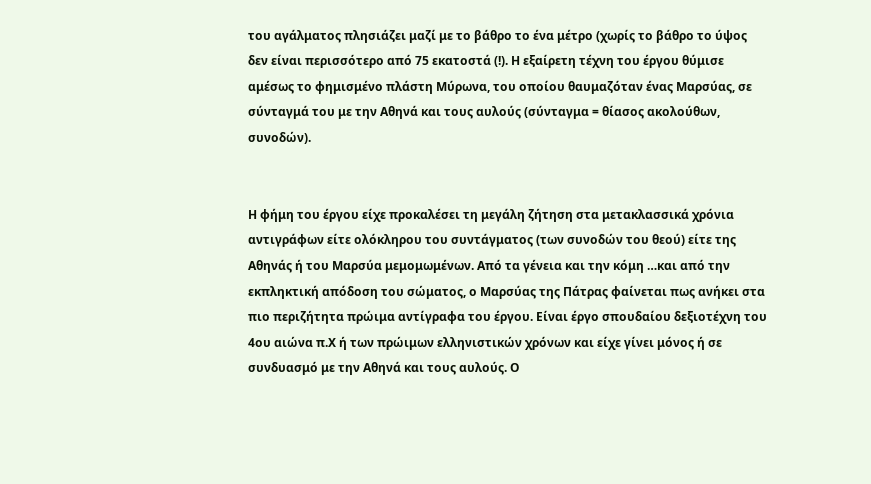του αγάλματος πλησιάζει μαζί με το βάθρο το ένα μέτρο (χωρίς το βάθρο το ύψος δεν είναι περισσότερο από 75 εκατοστά (!). Η εξαίρετη τέχνη του έργου θύμισε αμέσως το φημισμένο πλάστη Μύρωνα, του οποίου θαυμαζόταν ένας Μαρσύας, σε σύνταγμά του με την Αθηνά και τους αυλούς (σύνταγμα = θίασος ακολούθων, συνοδών).


Η φήμη του έργου είχε προκαλέσει τη μεγάλη ζήτηση στα μετακλασσικά χρόνια αντιγράφων είτε ολόκληρου του συντάγματος (των συνοδών του θεού) είτε της Αθηνάς ή του Μαρσύα μεμομωμένων. Από τα γένεια και την κόμη …και από την εκπληκτική απόδοση του σώματος, ο Μαρσύας της Πάτρας φαίνεται πως ανήκει στα πιο περιζήτητα πρώιμα αντίγραφα του έργου. Είναι έργο σπουδαίου δεξιοτέχνη του 4ου αιώνα π.Χ ή των πρώιμων ελληνιστικών χρόνων και είχε γίνει μόνος ή σε συνδυασμό με την Αθηνά και τους αυλούς. Ο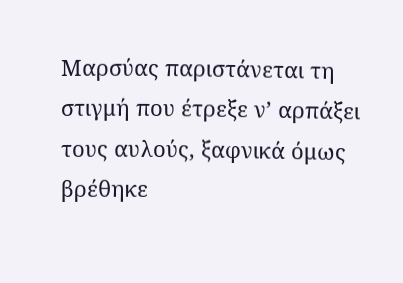Μαρσύας παριστάνεται τη στιγμή που έτρεξε ν’ αρπάξει τους αυλούς, ξαφνικά όμως βρέθηκε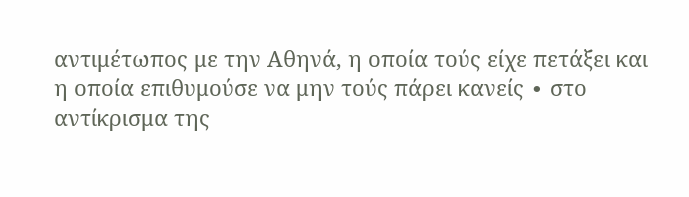αντιμέτωπος με την Αθηνά, η οποία τούς είχε πετάξει και η οποία επιθυμούσε να μην τούς πάρει κανείς ∙ στο αντίκρισμα της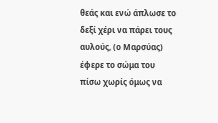θεάς και ενώ άπλωσε το δεξί χέρι να πάρει τους αυλούς, (ο Μαρσύας) έφερε το σώμα του πίσω χωρίς όμως να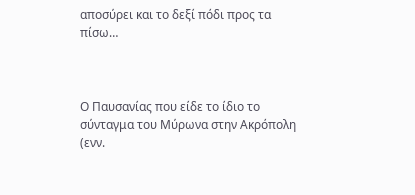αποσύρει και το δεξί πόδι προς τα πίσω…



Ο Παυσανίας που είδε το ίδιο το σύνταγμα του Μύρωνα στην Ακρόπολη (ενν.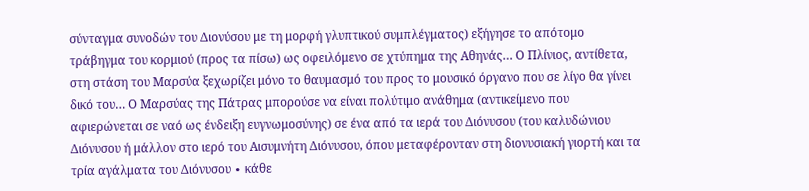σύνταγμα συνοδών του Διονύσου με τη μορφή γλυπτικού συμπλέγματος) εξήγησε το απότομο τράβηγμα του κορμιού (προς τα πίσω) ως οφειλόμενο σε χτύπημα της Αθηνάς… Ο Πλίνιος, αντίθετα, στη στάση του Μαρσύα ξεχωρίζει μόνο το θαυμασμό του προς το μουσικό όργανο που σε λίγο θα γίνει δικό του… Ο Μαρσύας της Πάτρας μπορούσε να είναι πολύτιμο ανάθημα (αντικείμενο που αφιερώνεται σε ναό ως ένδειξη ευγνωμοσύνης) σε ένα από τα ιερά του Διόνυσου (του καλυδώνιου Διόνυσου ή μάλλον στο ιερό του Αισυμνήτη Διόνυσου, όπου μεταφέρονταν στη διονυσιακή γιορτή και τα τρία αγάλματα του Διόνυσου ∙ κάθε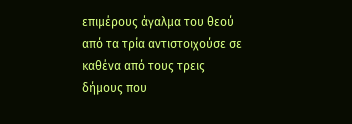επιμέρους άγαλμα του θεού από τα τρία αντιστοιχούσε σε καθένα από τους τρεις δήμους που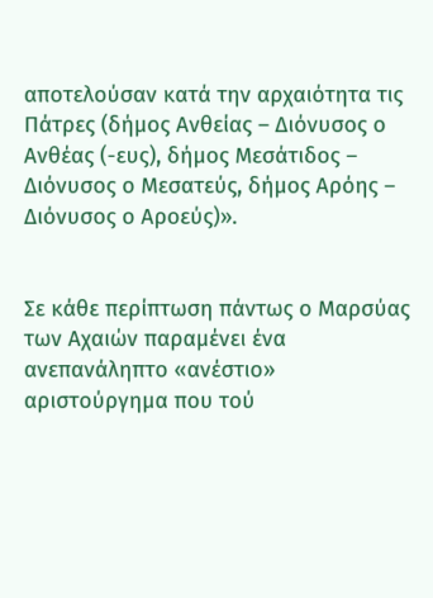αποτελούσαν κατά την αρχαιότητα τις Πάτρες (δήμος Ανθείας – Διόνυσος ο Ανθέας (-ευς), δήμος Μεσάτιδος – Διόνυσος ο Μεσατεύς, δήμος Αρόης – Διόνυσος ο Αροεύς)».


Σε κάθε περίπτωση πάντως ο Μαρσύας των Αχαιών παραμένει ένα ανεπανάληπτο «ανέστιο» αριστούργημα που τού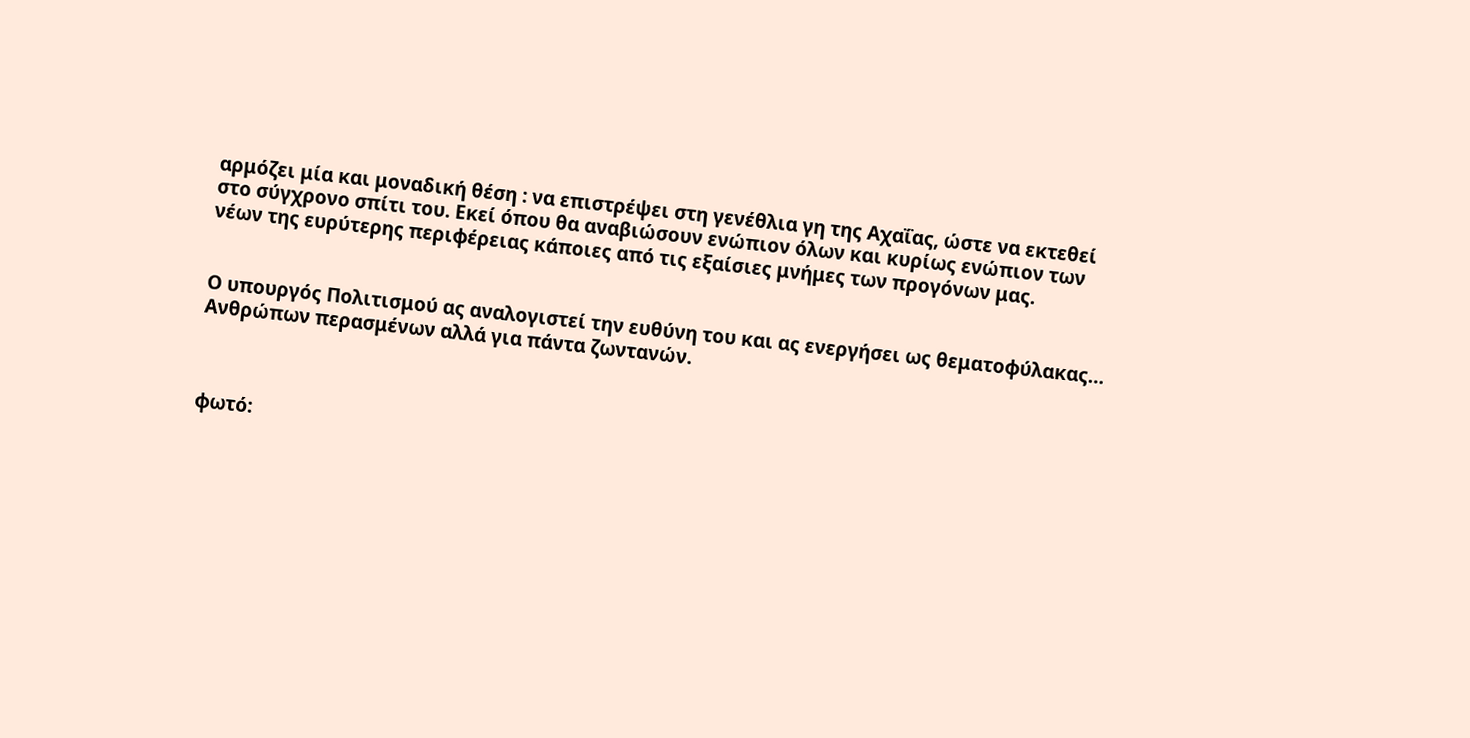αρμόζει μία και μοναδική θέση : να επιστρέψει στη γενέθλια γη της Αχαΐας, ώστε να εκτεθεί στο σύγχρονο σπίτι του. Εκεί όπου θα αναβιώσουν ενώπιον όλων και κυρίως ενώπιον των νέων της ευρύτερης περιφέρειας κάποιες από τις εξαίσιες μνήμες των προγόνων μας.


Ο υπουργός Πολιτισμού ας αναλογιστεί την ευθύνη του και ας ενεργήσει ως θεματοφύλακας… Ανθρώπων περασμένων αλλά για πάντα ζωντανών.



φωτό: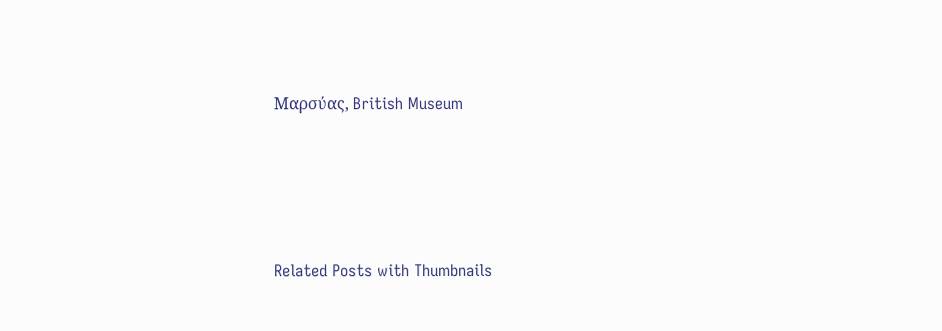Μαρσύας, British Museum




Related Posts with Thumbnails